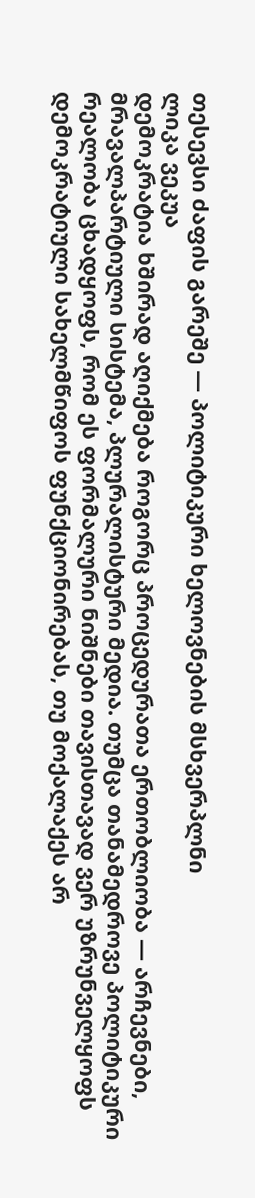თესევსი ძაფის გარეშე — პოლიტიკური ხელოვნების მსხვერპლნი
ლიკა ვეკუა
დემოკრატია ხშირად აღიქმება როგორც პროცედურათა ერთობლიობა — არჩევნები, მრავალპარტიული სისტემა, პლურალისტური მედია. თუმცა თანამედროვე პოლიტიკური რეალობა ცხადყოფს, რომ ეს ფორმალური ნიშნები თავისთავად ვერ უზრუნველყოფს დემოკრატიული სახელმწიფოს ფუნქციონირებას, თუ მოქალაქეს არ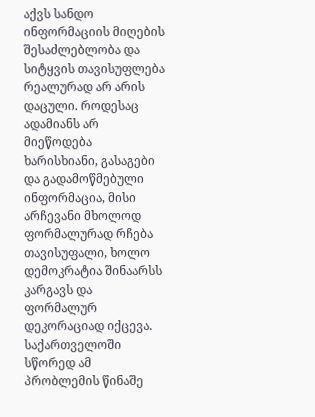აქვს სანდო ინფორმაციის მიღების შესაძლებლობა და სიტყვის თავისუფლება რეალურად არ არის დაცული. როდესაც ადამიანს არ მიეწოდება ხარისხიანი, გასაგები და გადამოწმებული ინფორმაცია, მისი არჩევანი მხოლოდ ფორმალურად რჩება თავისუფალი, ხოლო დემოკრატია შინაარსს კარგავს და ფორმალურ დეკორაციად იქცევა.
საქართველოში სწორედ ამ პრობლემის წინაშე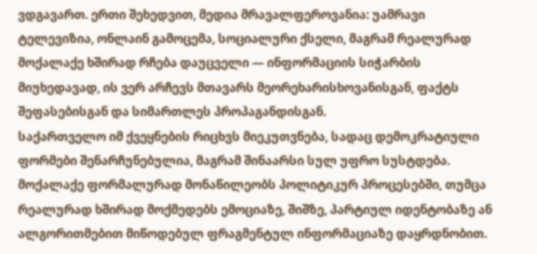ვდგავართ. ერთი შეხედვით, მედია მრავალფეროვანია: უამრავი ტელევიზია, ონლაინ გამოცემა, სოციალური ქსელი, მაგრამ რეალურად მოქალაქე ხშირად რჩება დაუცველი — ინფორმაციის სიჭარბის მიუხედავად, ის ვერ არჩევს მთავარს მეორეხარისხოვანისგან, ფაქტს შეფასებისგან და სიმართლეს პროპაგანდისგან.
საქართველო იმ ქვეყნების რიცხვს მიეკუთვნება, სადაც დემოკრატიული ფორმები შენარჩუნებულია, მაგრამ შინაარსი სულ უფრო სუსტდება. მოქალაქე ფორმალურად მონაწილეობს პოლიტიკურ პროცესებში, თუმცა რეალურად ხშირად მოქმედებს ემოციაზე, შიშზე, პარტიულ იდენტობაზე ან ალგორითმებით მიწოდებულ ფრაგმენტულ ინფორმაციაზე დაყრდნობით.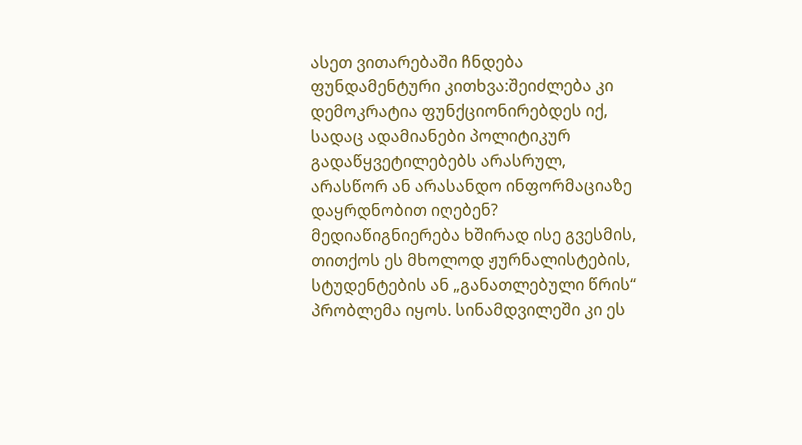ასეთ ვითარებაში ჩნდება ფუნდამენტური კითხვა:შეიძლება კი დემოკრატია ფუნქციონირებდეს იქ, სადაც ადამიანები პოლიტიკურ გადაწყვეტილებებს არასრულ, არასწორ ან არასანდო ინფორმაციაზე დაყრდნობით იღებენ?
მედიაწიგნიერება ხშირად ისე გვესმის, თითქოს ეს მხოლოდ ჟურნალისტების, სტუდენტების ან „განათლებული წრის“ პრობლემა იყოს. სინამდვილეში კი ეს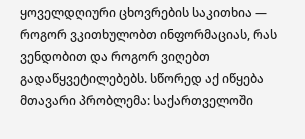ყოველდღიური ცხოვრების საკითხია — როგორ ვკითხულობთ ინფორმაციას, რას ვენდობით და როგორ ვიღებთ გადაწყვეტილებებს. სწორედ აქ იწყება მთავარი პრობლემა: საქართველოში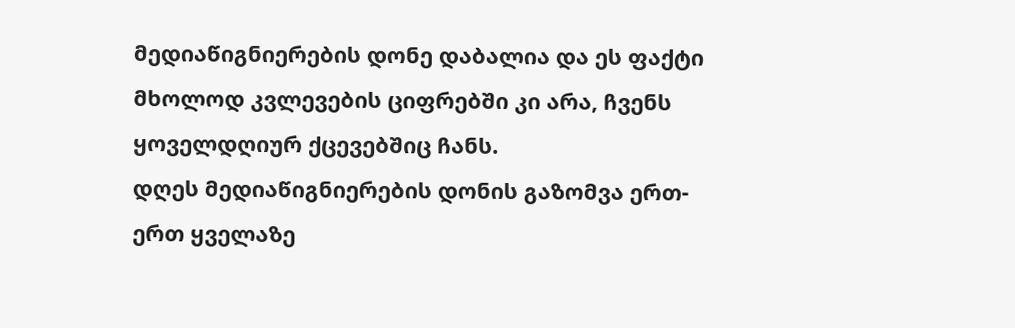მედიაწიგნიერების დონე დაბალია და ეს ფაქტი მხოლოდ კვლევების ციფრებში კი არა, ჩვენს ყოველდღიურ ქცევებშიც ჩანს.
დღეს მედიაწიგნიერების დონის გაზომვა ერთ-ერთ ყველაზე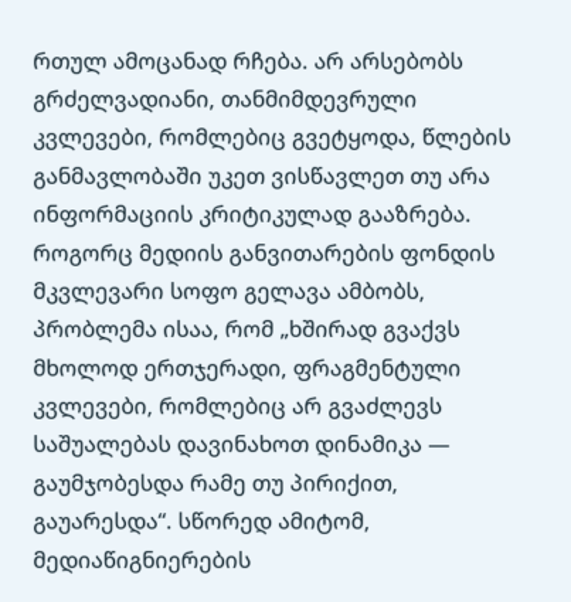რთულ ამოცანად რჩება. არ არსებობს გრძელვადიანი, თანმიმდევრული კვლევები, რომლებიც გვეტყოდა, წლების განმავლობაში უკეთ ვისწავლეთ თუ არა ინფორმაციის კრიტიკულად გააზრება. როგორც მედიის განვითარების ფონდის მკვლევარი სოფო გელავა ამბობს, პრობლემა ისაა, რომ „ხშირად გვაქვს მხოლოდ ერთჯერადი, ფრაგმენტული კვლევები, რომლებიც არ გვაძლევს საშუალებას დავინახოთ დინამიკა — გაუმჯობესდა რამე თუ პირიქით, გაუარესდა“. სწორედ ამიტომ, მედიაწიგნიერების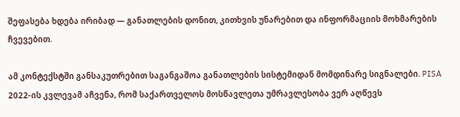შეფასება ხდება ირიბად — განათლების დონით, კითხვის უნარებით და ინფორმაციის მოხმარების ჩვევებით.

ამ კონტექსტში განსაკუთრებით საგანგაშოა განათლების სისტემიდან მომდინარე სიგნალები. PISA 2022-ის კვლევამ აჩვენა, რომ საქართველოს მოსწავლეთა უმრავლესობა ვერ აღწევს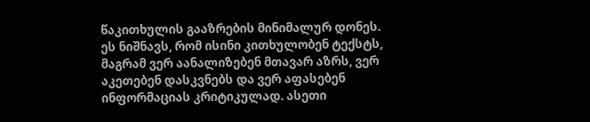წაკითხულის გააზრების მინიმალურ დონეს. ეს ნიშნავს, რომ ისინი კითხულობენ ტექსტს, მაგრამ ვერ აანალიზებენ მთავარ აზრს, ვერ აკეთებენ დასკვნებს და ვერ აფასებენ ინფორმაციას კრიტიკულად. ასეთი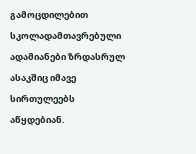გამოცდილებით სკოლადამთავრებული ადამიანები ზრდასრულ ასაკშიც იმავე სირთულეებს აწყდებიან.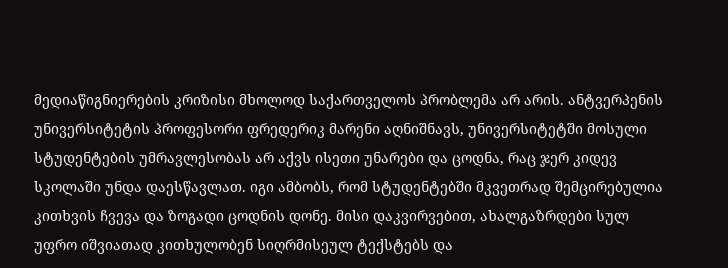მედიაწიგნიერების კრიზისი მხოლოდ საქართველოს პრობლემა არ არის. ანტვერპენის უნივერსიტეტის პროფესორი ფრედერიკ მარენი აღნიშნავს, უნივერსიტეტში მოსული სტუდენტების უმრავლესობას არ აქვს ისეთი უნარები და ცოდნა, რაც ჯერ კიდევ სკოლაში უნდა დაესწავლათ. იგი ამბობს, რომ სტუდენტებში მკვეთრად შემცირებულია კითხვის ჩვევა და ზოგადი ცოდნის დონე. მისი დაკვირვებით, ახალგაზრდები სულ უფრო იშვიათად კითხულობენ სიღრმისეულ ტექსტებს და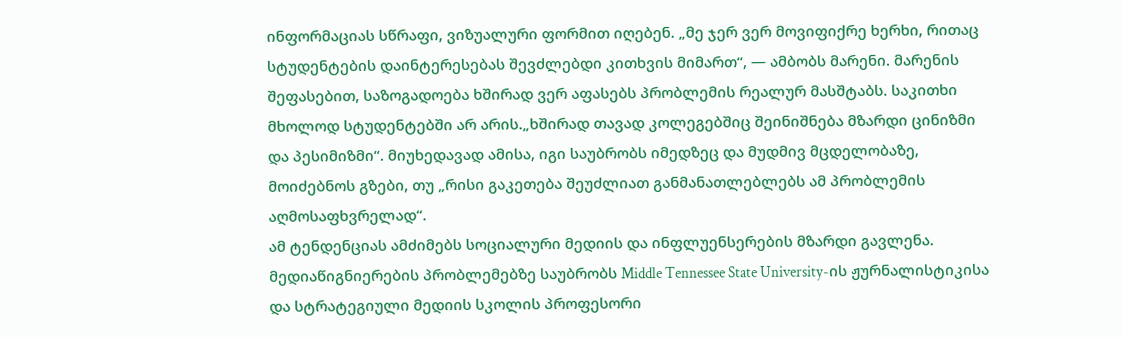ინფორმაციას სწრაფი, ვიზუალური ფორმით იღებენ. „მე ჯერ ვერ მოვიფიქრე ხერხი, რითაც სტუდენტების დაინტერესებას შევძლებდი კითხვის მიმართ“, — ამბობს მარენი. მარენის შეფასებით, საზოგადოება ხშირად ვერ აფასებს პრობლემის რეალურ მასშტაბს. საკითხი მხოლოდ სტუდენტებში არ არის.„ხშირად თავად კოლეგებშიც შეინიშნება მზარდი ცინიზმი და პესიმიზმი“. მიუხედავად ამისა, იგი საუბრობს იმედზეც და მუდმივ მცდელობაზე, მოიძებნოს გზები, თუ „რისი გაკეთება შეუძლიათ განმანათლებლებს ამ პრობლემის აღმოსაფხვრელად“.
ამ ტენდენციას ამძიმებს სოციალური მედიის და ინფლუენსერების მზარდი გავლენა. მედიაწიგნიერების პრობლემებზე საუბრობს Middle Tennessee State University-ის ჟურნალისტიკისა და სტრატეგიული მედიის სკოლის პროფესორი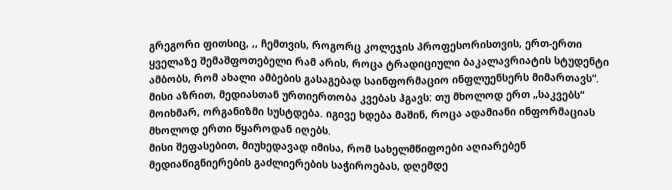გრეგორი ფითსიც, ,, ჩემთვის, როგორც კოლეჯის პროფესორისთვის, ერთ-ერთი ყველაზე შემაშფოთებელი რამ არის, როცა ტრადიციული ბაკალავრიატის სტუდენტი ამბობს, რომ ახალი ამბების გასაგებად საინფორმაციო ინფლუენსერს მიმართავს“. მისი აზრით, მედიასთან ურთიერთობა კვებას ჰგავს: თუ მხოლოდ ერთ „საკვებს“ მოიხმარ, ორგანიზმი სუსტდება. იგივე ხდება მაშინ, როცა ადამიანი ინფორმაციას მხოლოდ ერთი წყაროდან იღებს.
მისი შეფასებით, მიუხედავად იმისა, რომ სახელმწიფოები აღიარებენ მედიაწიგნიერების გაძლიერების საჭიროებას, დღემდე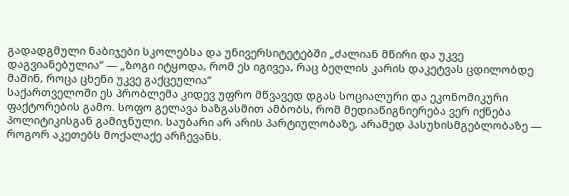გადადგმული ნაბიჯები სკოლებსა და უნივერსიტეტებში „ძალიან მწირი და უკვე დაგვიანებულია“ — „ზოგი იტყოდა, რომ ეს იგივეა, რაც ბეღლის კარის დაკეტვას ცდილობდე მაშინ, როცა ცხენი უკვე გაქცეულია“
საქართველოში ეს პრობლემა კიდევ უფრო მწვავედ დგას სოციალური და ეკონომიკური ფაქტორების გამო. სოფო გელავა ხაზგასმით ამბობს, რომ მედიაწიგნიერება ვერ იქნება პოლიტიკისგან გამიჯნული. საუბარი არ არის პარტიულობაზე, არამედ პასუხისმგებლობაზე — როგორ აკეთებს მოქალაქე არჩევანს.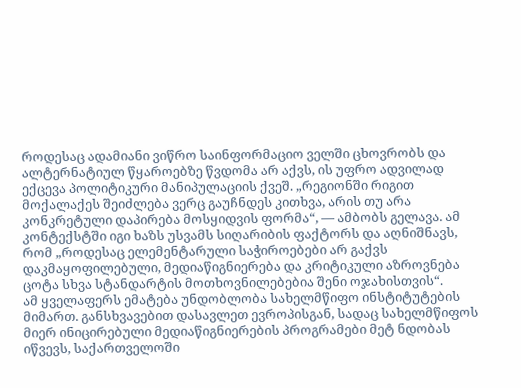როდესაც ადამიანი ვიწრო საინფორმაციო ველში ცხოვრობს და ალტერნატიულ წყაროებზე წვდომა არ აქვს, ის უფრო ადვილად ექცევა პოლიტიკური მანიპულაციის ქვეშ. „რეგიონში რიგით მოქალაქეს შეიძლება ვერც გაუჩნდეს კითხვა, არის თუ არა კონკრეტული დაპირება მოსყიდვის ფორმა“, — ამბობს გელავა. ამ კონტექსტში იგი ხაზს უსვამს სიღარიბის ფაქტორს და აღნიშნავს, რომ „როდესაც ელემენტარული საჭიროებები არ გაქვს დაკმაყოფილებული, მედიაწიგნიერება და კრიტიკული აზროვნება ცოტა სხვა სტანდარტის მოთხოვნილებებია შენი ოჯახისთვის“.
ამ ყველაფერს ემატება უნდობლობა სახელმწიფო ინსტიტუტების მიმართ. განსხვავებით დასავლეთ ევროპისგან, სადაც სახელმწიფოს მიერ ინიცირებული მედიაწიგნიერების პროგრამები მეტ ნდობას იწვევს, საქართველოში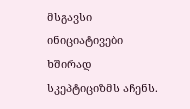მსგავსი ინიციატივები ხშირად სკეპტიციზმს აჩენს.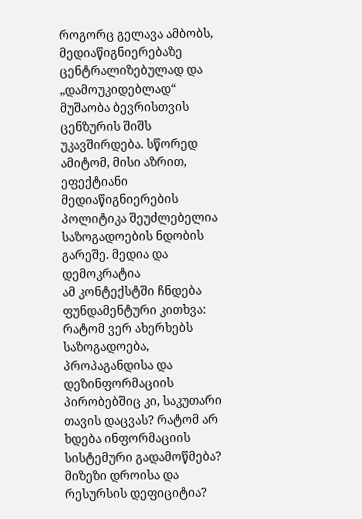როგორც გელავა ამბობს, მედიაწიგნიერებაზე ცენტრალიზებულად და „დამოუკიდებლად“ მუშაობა ბევრისთვის ცენზურის შიშს უკავშირდება. სწორედ ამიტომ, მისი აზრით, ეფექტიანი მედიაწიგნიერების პოლიტიკა შეუძლებელია საზოგადოების ნდობის გარეშე. მედია და დემოკრატია
ამ კონტექსტში ჩნდება ფუნდამენტური კითხვა: რატომ ვერ ახერხებს საზოგადოება, პროპაგანდისა და დეზინფორმაციის პირობებშიც კი, საკუთარი თავის დაცვას? რატომ არ ხდება ინფორმაციის სისტემური გადამოწმება? მიზეზი დროისა და რესურსის დეფიციტია?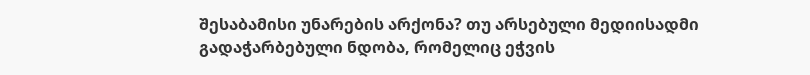შესაბამისი უნარების არქონა? თუ არსებული მედიისადმი გადაჭარბებული ნდობა, რომელიც ეჭვის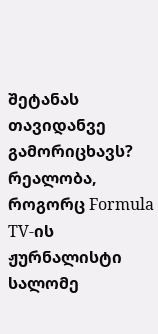შეტანას თავიდანვე გამორიცხავს?
რეალობა, როგორც Formula TV-ის ჟურნალისტი სალომე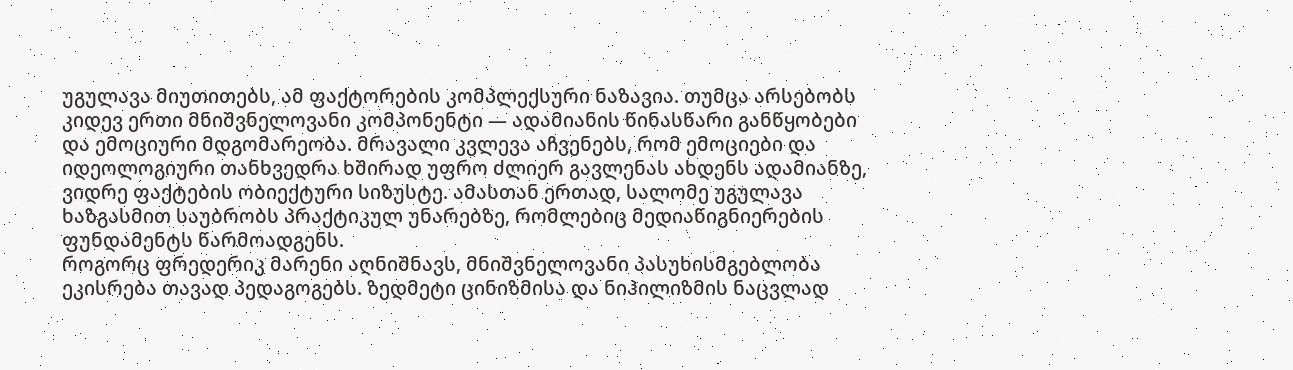უგულავა მიუთითებს, ამ ფაქტორების კომპლექსური ნაზავია. თუმცა არსებობს კიდევ ერთი მნიშვნელოვანი კომპონენტი — ადამიანის წინასწარი განწყობები და ემოციური მდგომარეობა. მრავალი კვლევა აჩვენებს, რომ ემოციები და იდეოლოგიური თანხვედრა ხშირად უფრო ძლიერ გავლენას ახდენს ადამიანზე, ვიდრე ფაქტების ობიექტური სიზუსტე. ამასთან ერთად, სალომე უგულავა ხაზგასმით საუბრობს პრაქტიკულ უნარებზე, რომლებიც მედიაწიგნიერების ფუნდამენტს წარმოადგენს.
როგორც ფრედერიკ მარენი აღნიშნავს, მნიშვნელოვანი პასუხისმგებლობა ეკისრება თავად პედაგოგებს. ზედმეტი ცინიზმისა და ნიჰილიზმის ნაცვლად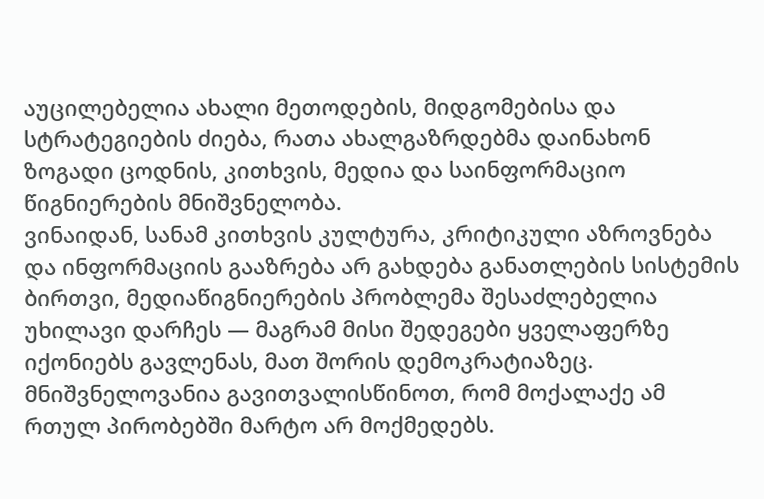აუცილებელია ახალი მეთოდების, მიდგომებისა და სტრატეგიების ძიება, რათა ახალგაზრდებმა დაინახონ ზოგადი ცოდნის, კითხვის, მედია და საინფორმაციო წიგნიერების მნიშვნელობა.
ვინაიდან, სანამ კითხვის კულტურა, კრიტიკული აზროვნება და ინფორმაციის გააზრება არ გახდება განათლების სისტემის ბირთვი, მედიაწიგნიერების პრობლემა შესაძლებელია უხილავი დარჩეს — მაგრამ მისი შედეგები ყველაფერზე იქონიებს გავლენას, მათ შორის დემოკრატიაზეც.
მნიშვნელოვანია გავითვალისწინოთ, რომ მოქალაქე ამ რთულ პირობებში მარტო არ მოქმედებს.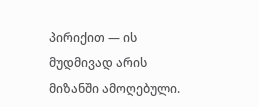პირიქით — ის მუდმივად არის მიზანში ამოღებული.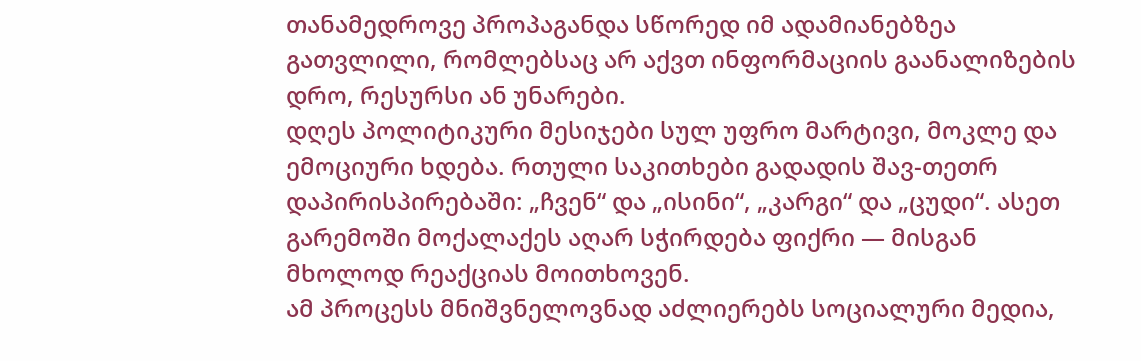თანამედროვე პროპაგანდა სწორედ იმ ადამიანებზეა გათვლილი, რომლებსაც არ აქვთ ინფორმაციის გაანალიზების დრო, რესურსი ან უნარები.
დღეს პოლიტიკური მესიჯები სულ უფრო მარტივი, მოკლე და ემოციური ხდება. რთული საკითხები გადადის შავ-თეთრ დაპირისპირებაში: „ჩვენ“ და „ისინი“, „კარგი“ და „ცუდი“. ასეთ გარემოში მოქალაქეს აღარ სჭირდება ფიქრი — მისგან მხოლოდ რეაქციას მოითხოვენ.
ამ პროცესს მნიშვნელოვნად აძლიერებს სოციალური მედია,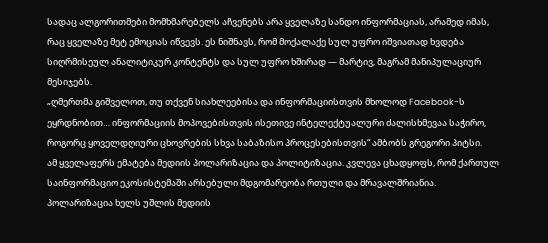სადაც ალგორითმები მომხმარებელს აჩვენებს არა ყველაზე სანდო ინფორმაციას, არამედ იმას, რაც ყველაზე მეტ ემოციას იწვევს. ეს ნიშნავს, რომ მოქალაქე სულ უფრო იშვიათად ხვდება სიღრმისეულ ანალიტიკურ კონტენტს და სულ უფრო ხშირად — მარტივ, მაგრამ მანიპულაციურ მესიჯებს.
„ღმერთმა გიშველოთ, თუ თქვენ სიახლეებისა და ინფორმაციისთვის მხოლოდ Facebook-ს ეყრდნობით… ინფორმაციის მოპოვებისთვის ისეთივე ინტელექტუალური ძალისხმევაა საჭირო, როგორც ყოველდღიური ცხოვრების სხვა საბაზისო პროცესებისთვის“ ამბობს გრეგორი პიტსი.
ამ ყველაფერს ემატება მედიის პოლარიზაცია და პოლიტიზაცია. კვლევა ცხადყოფს, რომ ქართულ საინფორმაციო ეკოსისტემაში არსებული მდგომარეობა რთული და მრავალშრიანია. პოლარიზაცია ხელს უშლის მედიის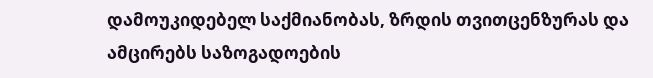დამოუკიდებელ საქმიანობას, ზრდის თვითცენზურას და ამცირებს საზოგადოების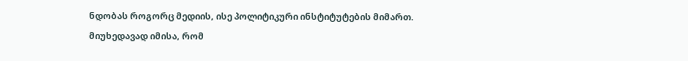ნდობას როგორც მედიის, ისე პოლიტიკური ინსტიტუტების მიმართ.
მიუხედავად იმისა, რომ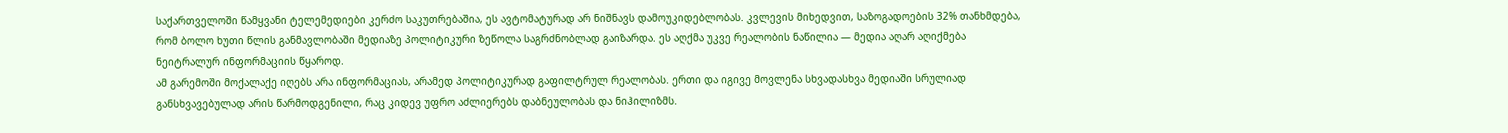საქართველოში წამყვანი ტელემედიები კერძო საკუთრებაშია, ეს ავტომატურად არ ნიშნავს დამოუკიდებლობას. კვლევის მიხედვით, საზოგადოების 32% თანხმდება, რომ ბოლო ხუთი წლის განმავლობაში მედიაზე პოლიტიკური ზეწოლა საგრძნობლად გაიზარდა. ეს აღქმა უკვე რეალობის ნაწილია — მედია აღარ აღიქმება ნეიტრალურ ინფორმაციის წყაროდ.
ამ გარემოში მოქალაქე იღებს არა ინფორმაციას, არამედ პოლიტიკურად გაფილტრულ რეალობას. ერთი და იგივე მოვლენა სხვადასხვა მედიაში სრულიად განსხვავებულად არის წარმოდგენილი, რაც კიდევ უფრო აძლიერებს დაბნეულობას და ნიჰილიზმს.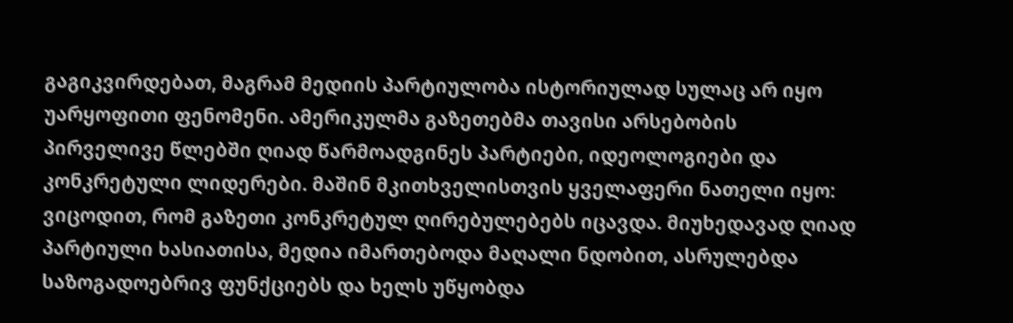გაგიკვირდებათ, მაგრამ მედიის პარტიულობა ისტორიულად სულაც არ იყო უარყოფითი ფენომენი. ამერიკულმა გაზეთებმა თავისი არსებობის პირველივე წლებში ღიად წარმოადგინეს პარტიები, იდეოლოგიები და კონკრეტული ლიდერები. მაშინ მკითხველისთვის ყველაფერი ნათელი იყო: ვიცოდით, რომ გაზეთი კონკრეტულ ღირებულებებს იცავდა. მიუხედავად ღიად პარტიული ხასიათისა, მედია იმართებოდა მაღალი ნდობით, ასრულებდა საზოგადოებრივ ფუნქციებს და ხელს უწყობდა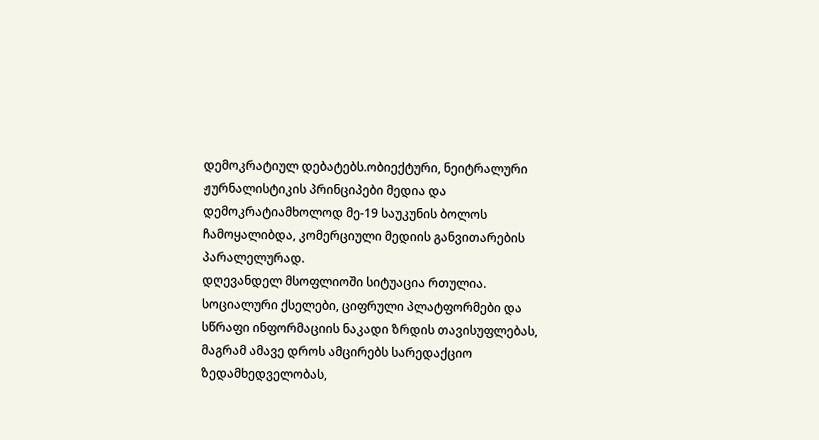დემოკრატიულ დებატებს.ობიექტური, ნეიტრალური ჟურნალისტიკის პრინციპები მედია და დემოკრატიამხოლოდ მე-19 საუკუნის ბოლოს ჩამოყალიბდა, კომერციული მედიის განვითარების პარალელურად.
დღევანდელ მსოფლიოში სიტუაცია რთულია. სოციალური ქსელები, ციფრული პლატფორმები და სწრაფი ინფორმაციის ნაკადი ზრდის თავისუფლებას, მაგრამ ამავე დროს ამცირებს სარედაქციო ზედამხედველობას,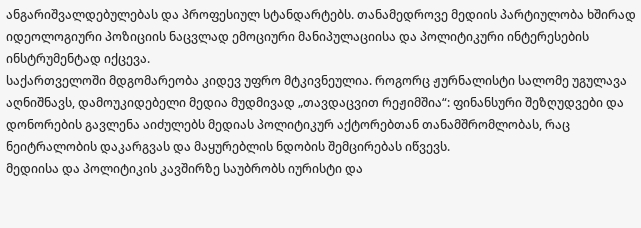ანგარიშვალდებულებას და პროფესიულ სტანდარტებს. თანამედროვე მედიის პარტიულობა ხშირად იდეოლოგიური პოზიციის ნაცვლად ემოციური მანიპულაციისა და პოლიტიკური ინტერესების ინსტრუმენტად იქცევა.
საქართველოში მდგომარეობა კიდევ უფრო მტკივნეულია. როგორც ჟურნალისტი სალომე უგულავა აღნიშნავს, დამოუკიდებელი მედია მუდმივად „თავდაცვით რეჟიმშია“: ფინანსური შეზღუდვები და დონორების გავლენა აიძულებს მედიას პოლიტიკურ აქტორებთან თანამშრომლობას, რაც ნეიტრალობის დაკარგვას და მაყურებლის ნდობის შემცირებას იწვევს.
მედიისა და პოლიტიკის კავშირზე საუბრობს იურისტი და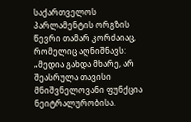საქართველოს პარლამენტის ორგზის წევრი თამარ კორძაიაც, რომელიც აღნიშნავს: „მედია გახდა მხარე, არ შეასრულა თავისი მნიშვნელოვანი ფუნქცია ნეიტრალურობისა.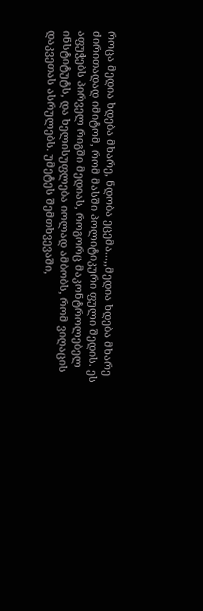როცა მედია ხდება მხარე, ნდობა ეცემა...,,მედია ხდება მხარე ძირითადად იმიტომ, რომ მასში პოლიტიკური ფული შედის. ეს აფუჭებს პირველ რიგში მედიას, როგორც მაკონტროლებელ ინსტიტუტს, და ხელისუფლება იოლად ამბობს, რომ ვიღაცის დაკვეთას ასრულებს. უმეტეს შემთხვევაში,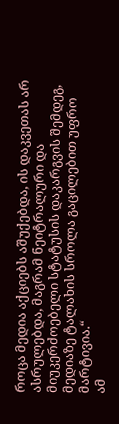როცა მედია აქციებს აშუქებდა, ის დაკვეთას არ ასრულებდა, მაგრამ ნეიტრალური და მიუკერძოებელი სტატუსის დაკარგვის შემდეგ, მედიაზე ტალახის სროლა გაცილებით უფრო მარტივია.“
ამ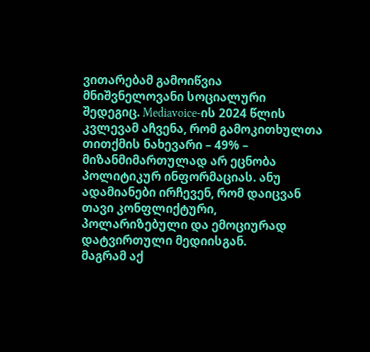ვითარებამ გამოიწვია მნიშვნელოვანი სოციალური შედეგიც. Mediavoice-ის 2024 წლის კვლევამ აჩვენა, რომ გამოკითხულთა თითქმის ნახევარი – 49% – მიზანმიმართულად არ ეცნობა პოლიტიკურ ინფორმაციას. ანუ ადამიანები ირჩევენ, რომ დაიცვან თავი კონფლიქტური, პოლარიზებული და ემოციურად დატვირთული მედიისგან.
მაგრამ აქ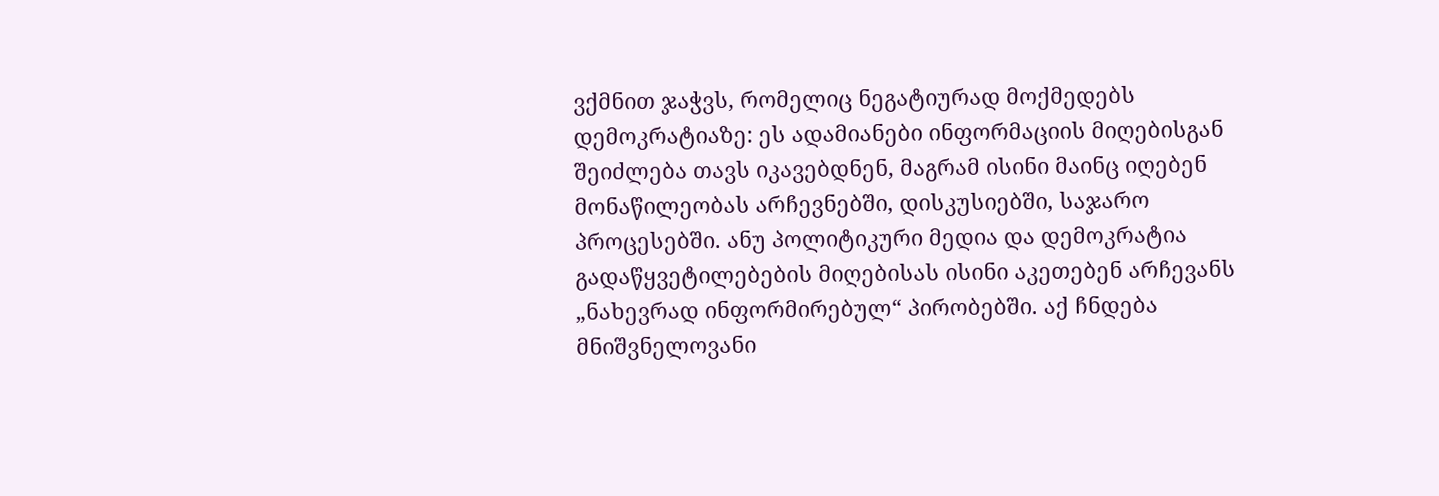ვქმნით ჯაჭვს, რომელიც ნეგატიურად მოქმედებს დემოკრატიაზე: ეს ადამიანები ინფორმაციის მიღებისგან შეიძლება თავს იკავებდნენ, მაგრამ ისინი მაინც იღებენ მონაწილეობას არჩევნებში, დისკუსიებში, საჯარო პროცესებში. ანუ პოლიტიკური მედია და დემოკრატია გადაწყვეტილებების მიღებისას ისინი აკეთებენ არჩევანს „ნახევრად ინფორმირებულ“ პირობებში. აქ ჩნდება მნიშვნელოვანი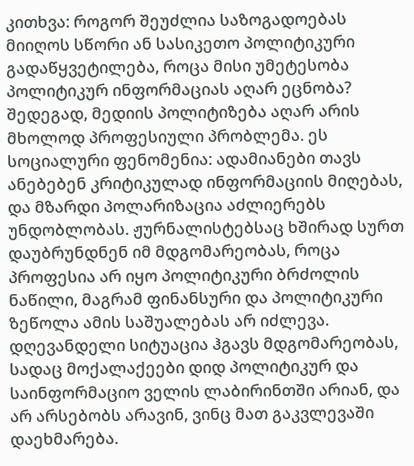კითხვა: როგორ შეუძლია საზოგადოებას მიიღოს სწორი ან სასიკეთო პოლიტიკური გადაწყვეტილება, როცა მისი უმეტესობა პოლიტიკურ ინფორმაციას აღარ ეცნობა?
შედეგად, მედიის პოლიტიზება აღარ არის მხოლოდ პროფესიული პრობლემა. ეს სოციალური ფენომენია: ადამიანები თავს ანებებენ კრიტიკულად ინფორმაციის მიღებას, და მზარდი პოლარიზაცია აძლიერებს უნდობლობას. ჟურნალისტებსაც ხშირად სურთ დაუბრუნდნენ იმ მდგომარეობას, როცა პროფესია არ იყო პოლიტიკური ბრძოლის ნაწილი, მაგრამ ფინანსური და პოლიტიკური ზეწოლა ამის საშუალებას არ იძლევა.
დღევანდელი სიტუაცია ჰგავს მდგომარეობას, სადაც მოქალაქეები დიდ პოლიტიკურ და საინფორმაციო ველის ლაბირინთში არიან, და არ არსებობს არავინ, ვინც მათ გაკვლევაში დაეხმარება.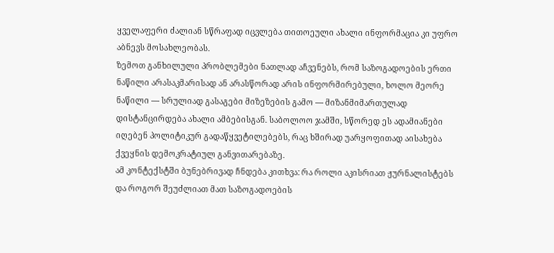ყველაფერი ძალიან სწრაფად იცვლება თითოეული ახალი ინფორმაცია კი უფრო აბნევს მოსახლეობას.
ზემოთ განხილული პრობლემები ნათლად აჩვენებს, რომ საზოგადოების ერთი ნაწილი არასაკმარისად ან არასწორად არის ინფორმირებული, ხოლო მეორე ნაწილი — სრულიად გასაგები მიზეზების გამო — მიზანმიმართულად დისტანცირდება ახალი ამბებისგან. საბოლოო ჯამში, სწორედ ეს ადამიანები იღებენ პოლიტიკურ გადაწყვეტილებებს, რაც ხშირად უარყოფითად აისახება ქვეყნის დემოკრატიულ განვითარებაზე.
ამ კონტექსტში ბუნებრივად ჩნდება კითხვა: რა როლი აკისრიათ ჟურნალისტებს და როგორ შეუძლიათ მათ საზოგადოების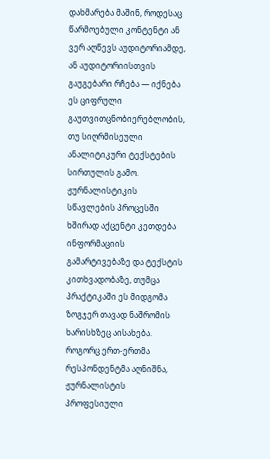დახმარება მაშინ, როდესაც წარმოებული კონტენტი ან ვერ აღწევს აუდიტორიამდე, ან აუდიტორიისთვის გაუგებარი რჩება — იქნება ეს ციფრული გაუთვითცნობიერებლობის, თუ სიღრმისეული ანალიტიკური ტექსტების სირთულის გამო. ჟურნალისტიკის სწავლების პროცესში ხშირად აქცენტი კეთდება ინფორმაციის გამარტივებაზე და ტექსტის კითხვადობაზე, თუმცა პრაქტიკაში ეს მიდგომა ზოგჯერ თავად ნაშრომის ხარისხზეც აისახება.
როგორც ერთ-ერთმა რესპონდენტმა აღნიშნა, ჟურნალისტის პროფესიული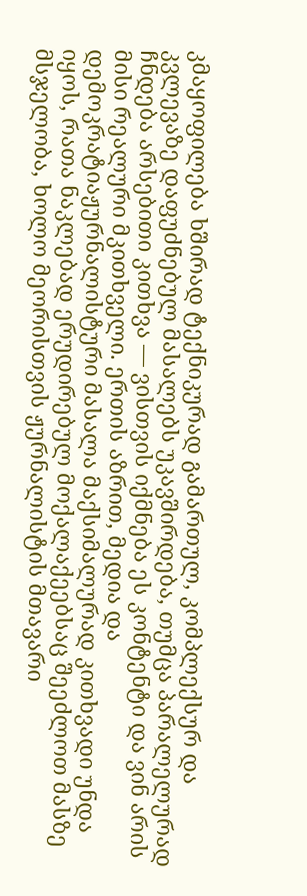კმაყოფილება ხშირად ტექნიკურად გამართულ, კომპლექსურ და კვლევაზე დაფუძნებულ მასალებს უკავშირდება, თუმცა პარალელურად ჩნდება არსებითი კითხვა — ვისთვის იქმნება ეს კონტენტი და ვინ არის მისი რეალური მკითხველი. ერთის აზრით, მედია და დემოკრატიაჟურნალისტური მასალა მაქსიმალურად კითხვადი უნდა იყოს, რათა ნაკლებად ერუდირებულ მოქალაქეებსაც შეეძლოთ მასზე მსჯელობა, ხოლო მეორისთვის ჟურნალისტის მთავარი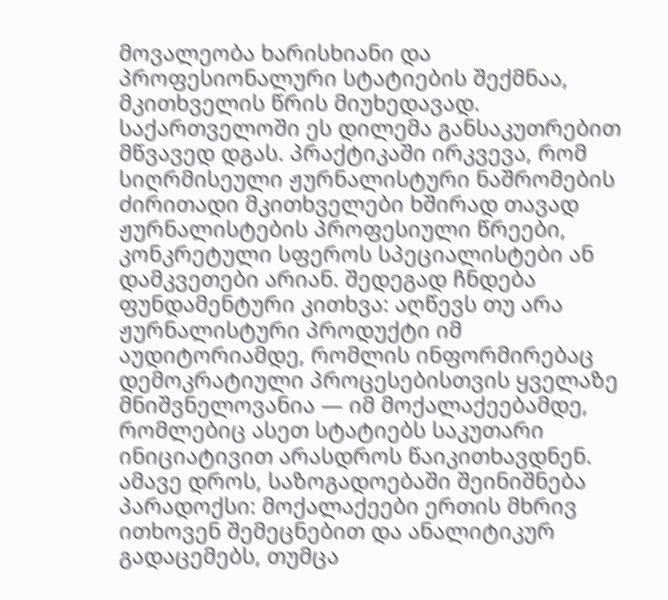მოვალეობა ხარისხიანი და პროფესიონალური სტატიების შექმნაა, მკითხველის წრის მიუხედავად.
საქართველოში ეს დილემა განსაკუთრებით მწვავედ დგას. პრაქტიკაში ირკვევა, რომ სიღრმისეული ჟურნალისტური ნაშრომების ძირითადი მკითხველები ხშირად თავად ჟურნალისტების პროფესიული წრეები, კონკრეტული სფეროს სპეციალისტები ან დამკვეთები არიან. შედეგად ჩნდება ფუნდამენტური კითხვა: აღწევს თუ არა ჟურნალისტური პროდუქტი იმ აუდიტორიამდე, რომლის ინფორმირებაც დემოკრატიული პროცესებისთვის ყველაზე მნიშვნელოვანია — იმ მოქალაქეებამდე, რომლებიც ასეთ სტატიებს საკუთარი ინიციატივით არასდროს წაიკითხავდნენ.
ამავე დროს, საზოგადოებაში შეინიშნება პარადოქსი: მოქალაქეები ერთის მხრივ ითხოვენ შემეცნებით და ანალიტიკურ გადაცემებს, თუმცა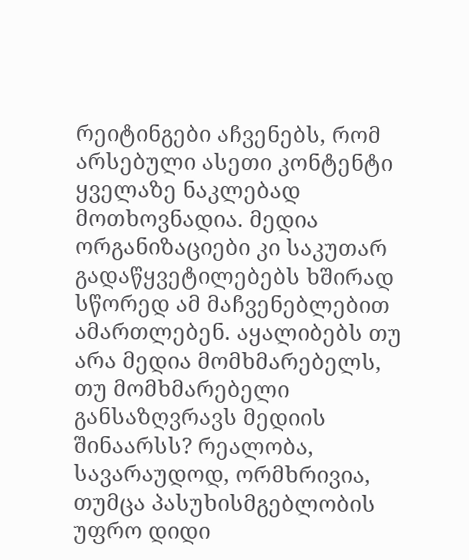რეიტინგები აჩვენებს, რომ არსებული ასეთი კონტენტი ყველაზე ნაკლებად მოთხოვნადია. მედია ორგანიზაციები კი საკუთარ გადაწყვეტილებებს ხშირად სწორედ ამ მაჩვენებლებით ამართლებენ. აყალიბებს თუ არა მედია მომხმარებელს, თუ მომხმარებელი განსაზღვრავს მედიის შინაარსს? რეალობა, სავარაუდოდ, ორმხრივია, თუმცა პასუხისმგებლობის უფრო დიდი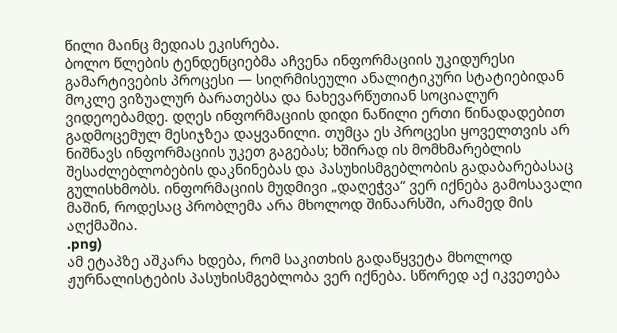წილი მაინც მედიას ეკისრება.
ბოლო წლების ტენდენციებმა აჩვენა ინფორმაციის უკიდურესი გამარტივების პროცესი — სიღრმისეული ანალიტიკური სტატიებიდან მოკლე ვიზუალურ ბარათებსა და ნახევარწუთიან სოციალურ ვიდეოებამდე. დღეს ინფორმაციის დიდი ნაწილი ერთი წინადადებით გადმოცემულ მესიჯზეა დაყვანილი. თუმცა ეს პროცესი ყოველთვის არ ნიშნავს ინფორმაციის უკეთ გაგებას; ხშირად ის მომხმარებლის შესაძლებლობების დაკნინებას და პასუხისმგებლობის გადაბარებასაც გულისხმობს. ინფორმაციის მუდმივი „დაღეჭვა“ ვერ იქნება გამოსავალი მაშინ, როდესაც პრობლემა არა მხოლოდ შინაარსში, არამედ მის აღქმაშია.
.png)
ამ ეტაპზე აშკარა ხდება, რომ საკითხის გადაწყვეტა მხოლოდ ჟურნალისტების პასუხისმგებლობა ვერ იქნება. სწორედ აქ იკვეთება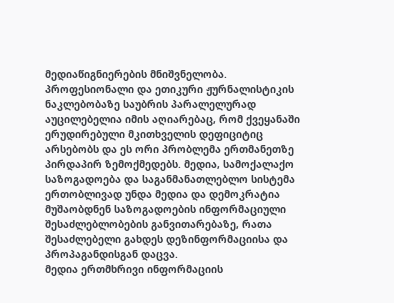მედიაწიგნიერების მნიშვნელობა. პროფესიონალი და ეთიკური ჟურნალისტიკის ნაკლებობაზე საუბრის პარალელურად აუცილებელია იმის აღიარებაც, რომ ქვეყანაში ერუდირებული მკითხველის დეფიციტიც არსებობს და ეს ორი პრობლემა ერთმანეთზე პირდაპირ ზემოქმედებს. მედია, სამოქალაქო საზოგადოება და საგანმანათლებლო სისტემა ერთობლივად უნდა მედია და დემოკრატია მუშაობდნენ საზოგადოების ინფორმაციული შესაძლებლობების განვითარებაზე, რათა შესაძლებელი გახდეს დეზინფორმაციისა და პროპაგანდისგან დაცვა.
მედია ერთმხრივი ინფორმაციის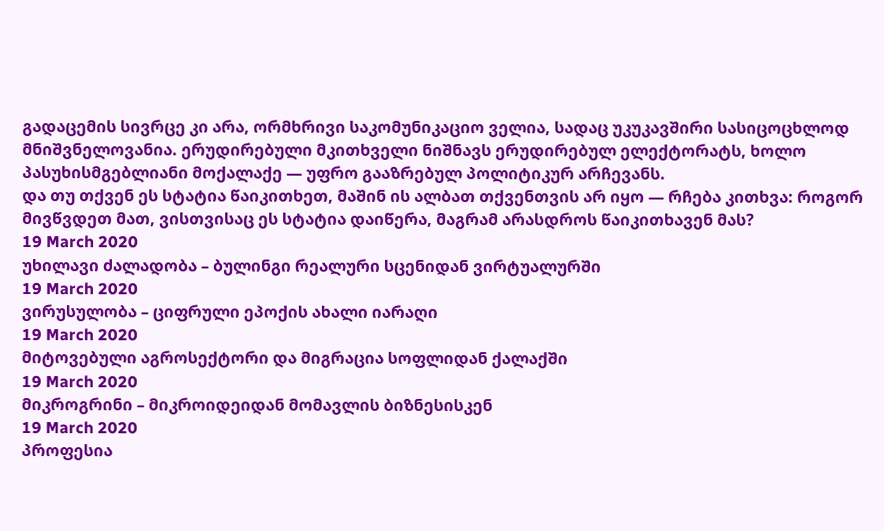გადაცემის სივრცე კი არა, ორმხრივი საკომუნიკაციო ველია, სადაც უკუკავშირი სასიცოცხლოდ მნიშვნელოვანია. ერუდირებული მკითხველი ნიშნავს ერუდირებულ ელექტორატს, ხოლო პასუხისმგებლიანი მოქალაქე — უფრო გააზრებულ პოლიტიკურ არჩევანს.
და თუ თქვენ ეს სტატია წაიკითხეთ, მაშინ ის ალბათ თქვენთვის არ იყო — რჩება კითხვა: როგორ მივწვდეთ მათ, ვისთვისაც ეს სტატია დაიწერა, მაგრამ არასდროს წაიკითხავენ მას?
19 March 2020
უხილავი ძალადობა – ბულინგი რეალური სცენიდან ვირტუალურში
19 March 2020
ვირუსულობა – ციფრული ეპოქის ახალი იარაღი
19 March 2020
მიტოვებული აგროსექტორი და მიგრაცია სოფლიდან ქალაქში
19 March 2020
მიკროგრინი – მიკროიდეიდან მომავლის ბიზნესისკენ
19 March 2020
პროფესია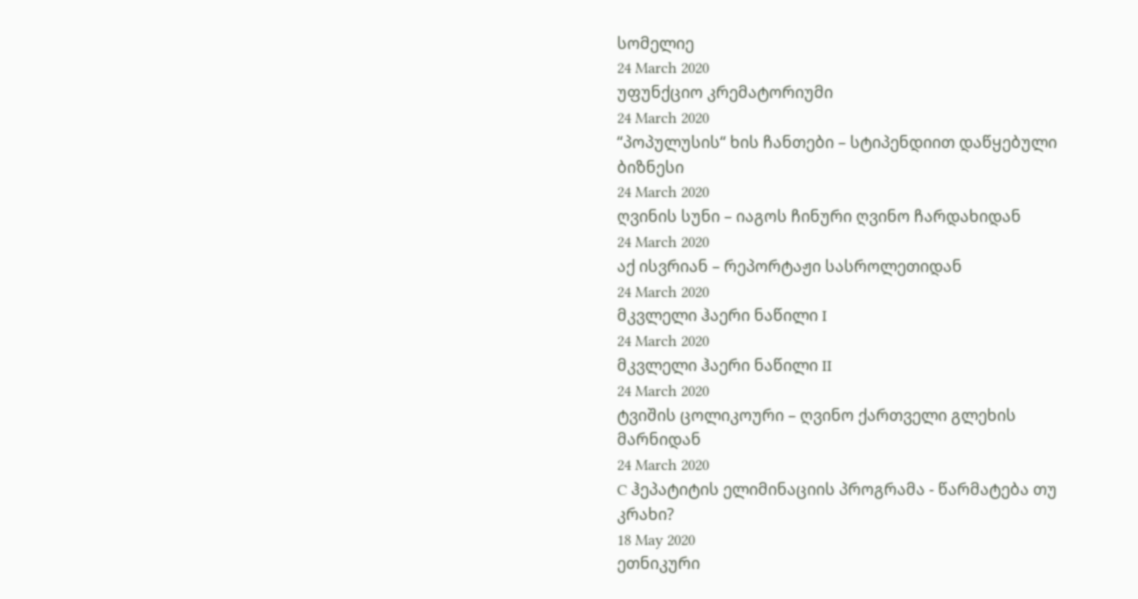სომელიე
24 March 2020
უფუნქციო კრემატორიუმი
24 March 2020
“პოპულუსის“ ხის ჩანთები – სტიპენდიით დაწყებული ბიზნესი
24 March 2020
ღვინის სუნი – იაგოს ჩინური ღვინო ჩარდახიდან
24 March 2020
აქ ისვრიან – რეპორტაჟი სასროლეთიდან
24 March 2020
მკვლელი ჰაერი ნაწილი I
24 March 2020
მკვლელი ჰაერი ნაწილი II
24 March 2020
ტვიშის ცოლიკოური – ღვინო ქართველი გლეხის მარნიდან
24 March 2020
C ჰეპატიტის ელიმინაციის პროგრამა - წარმატება თუ კრახი?
18 May 2020
ეთნიკური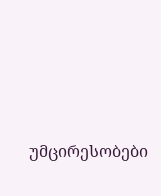უმცირესობები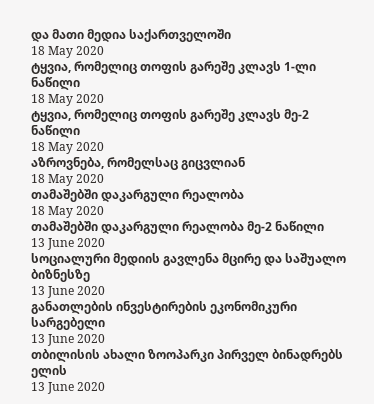და მათი მედია საქართველოში
18 May 2020
ტყვია, რომელიც თოფის გარეშე კლავს 1-ლი ნაწილი
18 May 2020
ტყვია, რომელიც თოფის გარეშე კლავს მე-2 ნაწილი
18 May 2020
აზროვნება, რომელსაც გიცვლიან
18 May 2020
თამაშებში დაკარგული რეალობა
18 May 2020
თამაშებში დაკარგული რეალობა მე-2 ნაწილი
13 June 2020
სოციალური მედიის გავლენა მცირე და საშუალო ბიზნესზე
13 June 2020
განათლების ინვესტირების ეკონომიკური სარგებელი
13 June 2020
თბილისის ახალი ზოოპარკი პირველ ბინადრებს ელის
13 June 2020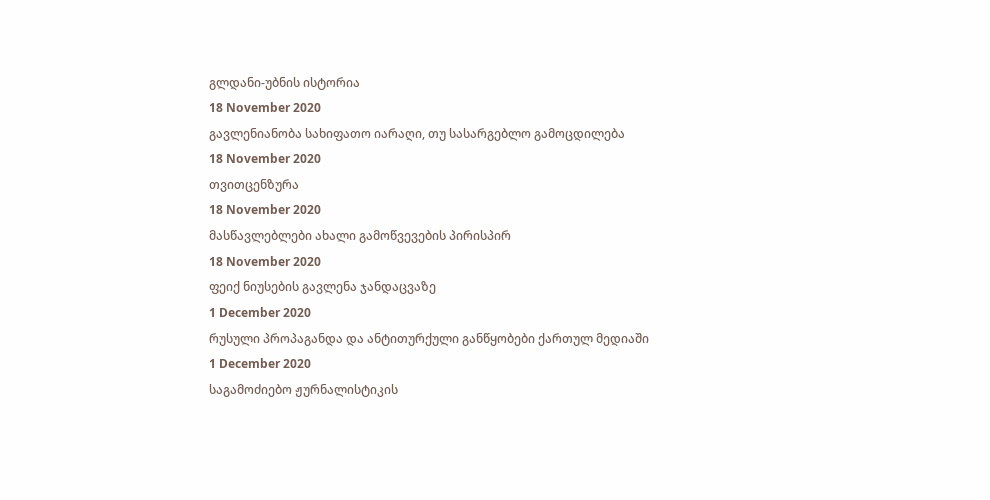გლდანი-უბნის ისტორია
18 November 2020
გავლენიანობა სახიფათო იარაღი, თუ სასარგებლო გამოცდილება
18 November 2020
თვითცენზურა
18 November 2020
მასწავლებლები ახალი გამოწვევების პირისპირ
18 November 2020
ფეიქ ნიუსების გავლენა ჯანდაცვაზე
1 December 2020
რუსული პროპაგანდა და ანტითურქული განწყობები ქართულ მედიაში
1 December 2020
საგამოძიებო ჟურნალისტიკის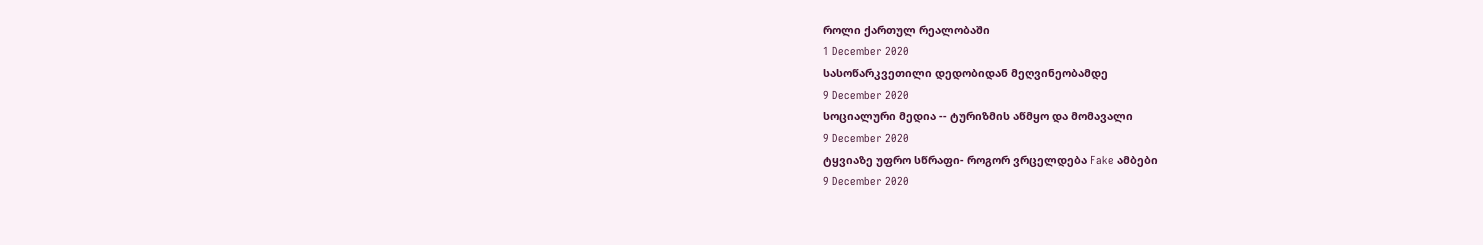როლი ქართულ რეალობაში
1 December 2020
სასოწარკვეთილი დედობიდან მეღვინეობამდე
9 December 2020
სოციალური მედია -- ტურიზმის აწმყო და მომავალი
9 December 2020
ტყვიაზე უფრო სწრაფი- როგორ ვრცელდება Fake ამბები
9 December 2020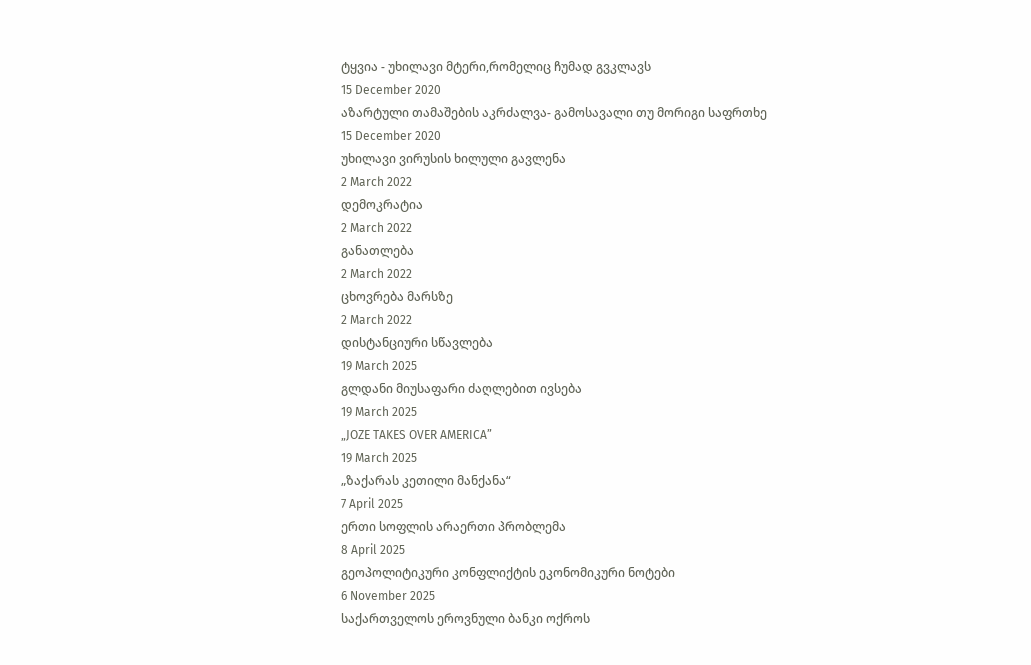ტყვია - უხილავი მტერი,რომელიც ჩუმად გვკლავს
15 December 2020
აზარტული თამაშების აკრძალვა- გამოსავალი თუ მორიგი საფრთხე
15 December 2020
უხილავი ვირუსის ხილული გავლენა
2 March 2022
დემოკრატია
2 March 2022
განათლება
2 March 2022
ცხოვრება მარსზე
2 March 2022
დისტანციური სწავლება
19 March 2025
გლდანი მიუსაფარი ძაღლებით ივსება
19 March 2025
„JOZE TAKES OVER AMERICA”
19 March 2025
„ზაქარას კეთილი მანქანა“
7 April 2025
ერთი სოფლის არაერთი პრობლემა
8 April 2025
გეოპოლიტიკური კონფლიქტის ეკონომიკური ნოტები
6 November 2025
საქართველოს ეროვნული ბანკი ოქროს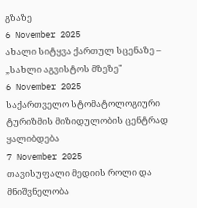გზაზე
6 November 2025
ახალი სიტყვა ქართულ სცენაზე – „სახლი აგვისტოს მზეზე"
6 November 2025
საქართველო სტომატოლოგიური ტურიზმის მიზიდულობის ცენტრად ყალიბდება
7 November 2025
თავისუფალი მედიის როლი და მნიშვნელობა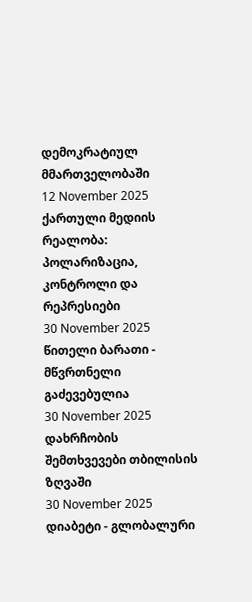დემოკრატიულ მმართველობაში
12 November 2025
ქართული მედიის რეალობა: პოლარიზაცია, კონტროლი და რეპრესიები
30 November 2025
წითელი ბარათი - მწვრთნელი გაძევებულია
30 November 2025
დახრჩობის შემთხვევები თბილისის ზღვაში
30 November 2025
დიაბეტი - გლობალური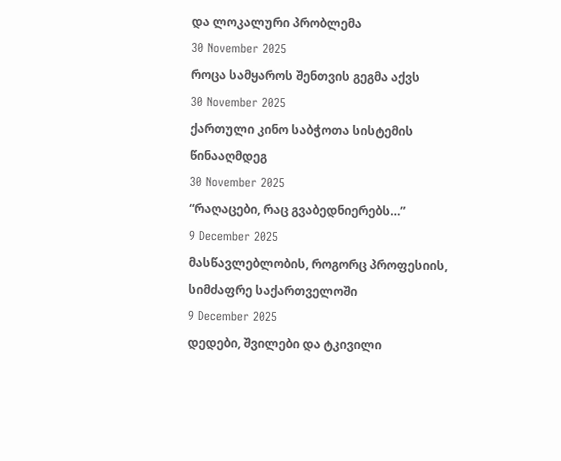და ლოკალური პრობლემა
30 November 2025
როცა სამყაროს შენთვის გეგმა აქვს
30 November 2025
ქართული კინო საბჭოთა სისტემის წინააღმდეგ
30 November 2025
“რაღაცები, რაც გვაბედნიერებს…”
9 December 2025
მასწავლებლობის, როგორც პროფესიის, სიმძაფრე საქართველოში
9 December 2025
დედები, შვილები და ტკივილი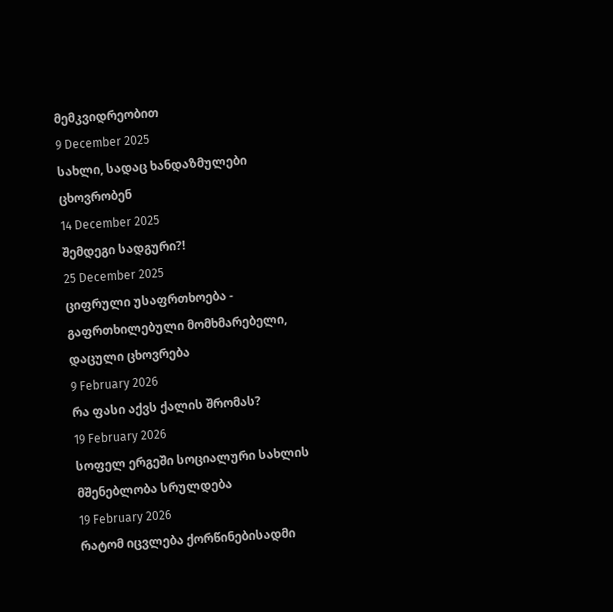მემკვიდრეობით
9 December 2025
სახლი, სადაც ხანდაზმულები ცხოვრობენ
14 December 2025
შემდეგი სადგური?!
25 December 2025
ციფრული უსაფრთხოება - გაფრთხილებული მომხმარებელი, დაცული ცხოვრება
9 February 2026
რა ფასი აქვს ქალის შრომას?
19 February 2026
სოფელ ერგეში სოციალური სახლის მშენებლობა სრულდება
19 February 2026
რატომ იცვლება ქორწინებისადმი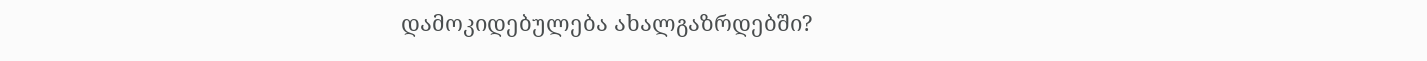დამოკიდებულება ახალგაზრდებში?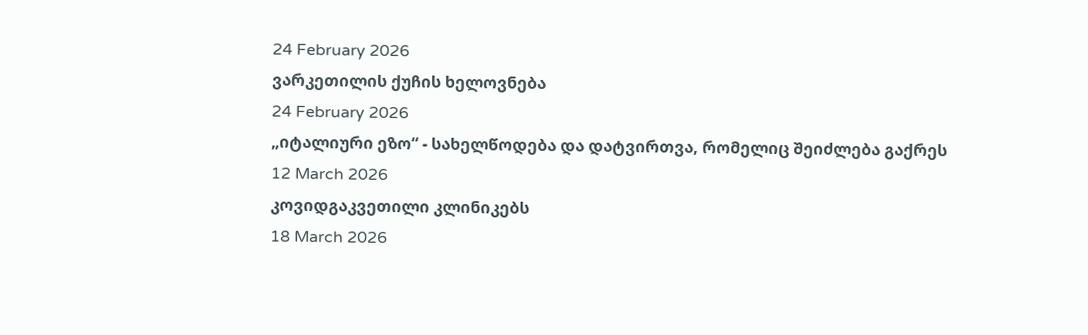24 February 2026
ვარკეთილის ქუჩის ხელოვნება
24 February 2026
„იტალიური ეზო“ - სახელწოდება და დატვირთვა, რომელიც შეიძლება გაქრეს
12 March 2026
კოვიდგაკვეთილი კლინიკებს
18 March 2026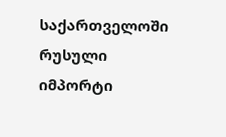საქართველოში რუსული იმპორტი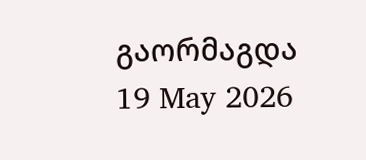გაორმაგდა
19 May 2026